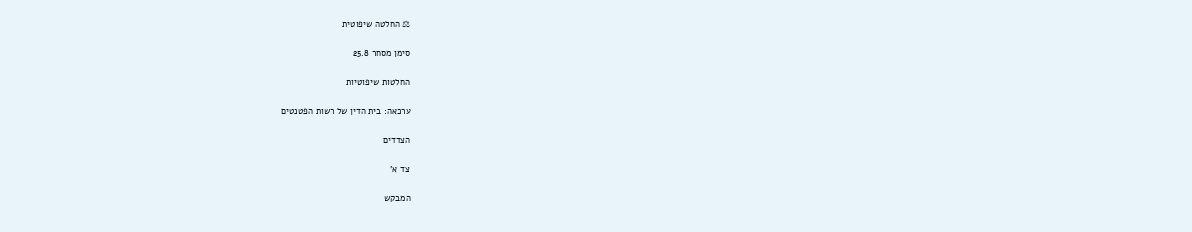⚖ החלטה שיפוטית

סימן מסחר 25.8

החלטות שיפוטיות

ערכאה: בית הדין של רשות הפטנטים

הצדדים

צד א'

המבקש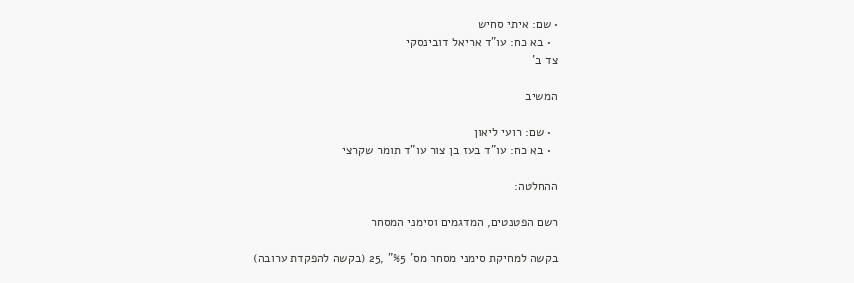• שם: איתי סחיש
  • בא כח: עו"ד אריאל דובינסקי
צד ב'

המשיב

  • שם: רועי ליאון
  • בא כח: עו"ד בעז בן צור עו"ד תומר שקרצי

ההחלטה:

רשם הפטנטים, המדגמים וסימני המסחר

בקשה למחיקת סימני מסחר מס' %5" ,25 (בקשה להפקדת ערובה)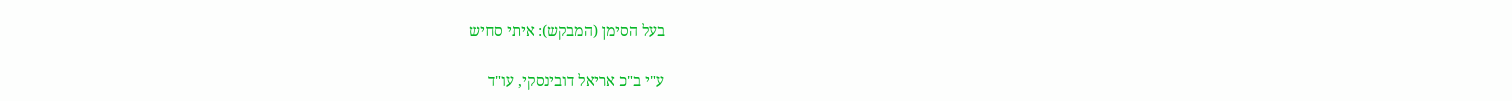בעל הסימן (המבקש): איתי סחיש

ע"י ב"כ אריאל דובינסקי, עו"ד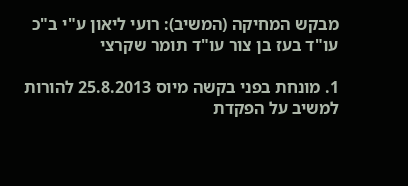מבקש המחיקה (המשיב): רועי ליאון ע"י ב"כ עו"ד בעז בן צור עו"ד תומר שקרצי

1. מונחת בפני בקשה מיוס 25.8.2013 להורות למשיב על הפקדת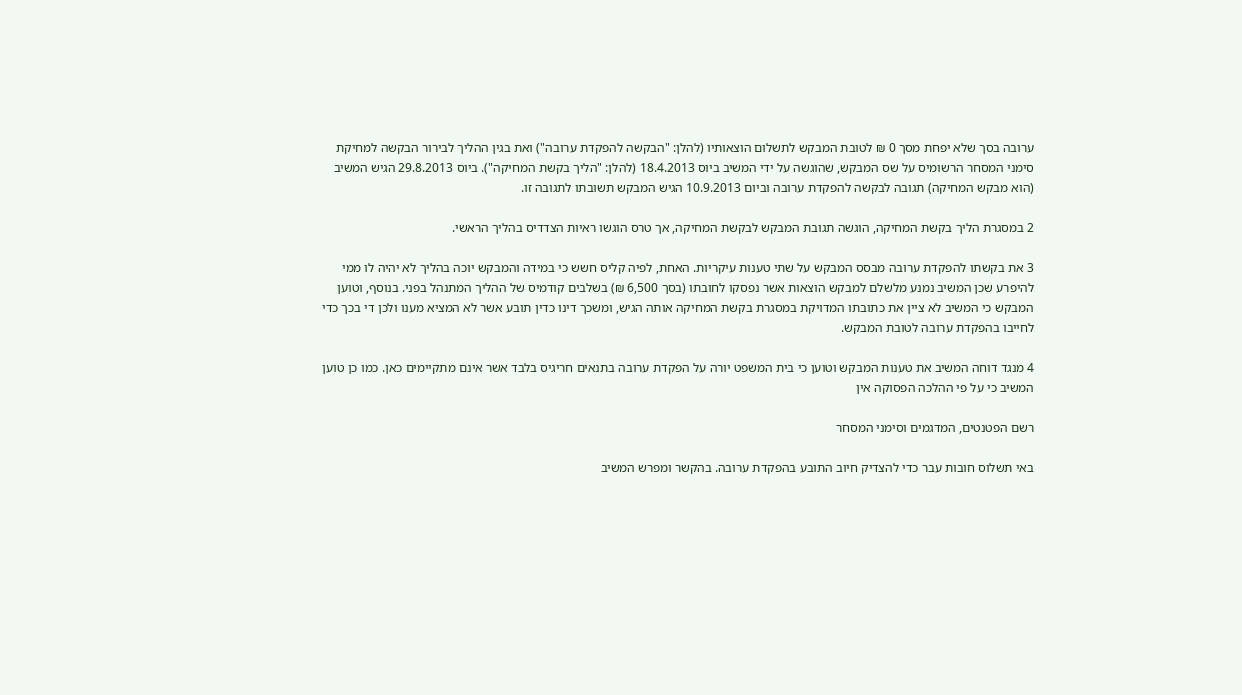ערובה בסך שלא יפחת מסך 0 ₪ לטובת המבקש לתשלום הוצאותיו (להלן: "הבקשה להפקדת ערובה") ואת בגין ההליך לבירור הבקשה למחיקת סימני המסחר הרשומיס על שס המבקש, שהוגשה על ידי המשיב ביוס 18.4.2013 (להלן: "הליך בקשת המחיקה"). ביוס 29.8.2013 הגיש המשיב (הוא מבקש המחיקה) תגובה לבקשה להפקדת ערובה וביום 10.9.2013 הגיש המבקש תשובתו לתגובה זו.

2 במסגרת הליך בקשת המחיקה, הוגשה תגובת המבקש לבקשת המחיקה, אך טרס הוגשו ראיות הצדדיס בהליך הראשי.

3 את בקשתו להפקדת ערובה מבסס המבקש על שתי טענות עיקריות. האחת, לפיה קליס חשש כי במידה והמבקש יוכה בהליך לא יהיה לו ממי להיפרע שכן המשיב נמנע מלשלם למבקש הוצאות אשר נפסקו לחובתו (בסך 6,500 ₪) בשלבים קודמיס של ההליך המתנהל בפני. בנוסף, וטוען המבקש כי המשיב לא ציין את כתובתו המדויקת במסגרת בקשת המחיקה אותה הגיש, ומשכך דינו כדין תובע אשר לא המציא מענו ולכן די בכך כדי לחייבו בהפקדת ערובה לטובת המבקש.

4 מנגד דוחה המשיב את טענות המבקש וטוען כי בית המשפט יורה על הפקדת ערובה בתנאים חריגיס בלבד אשר אינם מתקיימים כאן. כמו כן טוען המשיב כי על פי ההלכה הפסוקה אין

רשם הפטנטים, המדגמים וסימני המסחר

באי תשלוס חובות עבר כדי להצדיק חיוב התובע בהפקדת ערובה. בהקשר ומפרש המשיב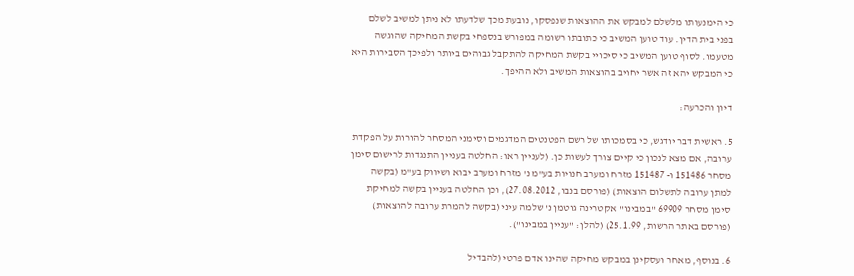כי הימנעותו מלשלם למבקש את ההוצאות שנפסקו, נובעת מכך שלדעתו לא ניתן למשיב לשלם בפני בית הדין. עוד טוען המשיב כי כתובתו רשומה במפורש בנספחי בקשת המחיקה שהוגשה מטעמו. לסוף טוען המשיב כי סיכויי בקשת המחיקה להתקבל גבוהים ביותר ולפיכך הסבירות היא כי המבקש יהא זה אשר יחויב בהוצאות המשיב ולא ההיפך.

דיון והכרעה:

5. ראשית דבר יודגש, כי בסמכותו של רשם הפטנטים המדגמים וסימני המסחר להורות על הפקדת ערובה, אם מצא לנכון כי קיים צורך לעשות כן. (לעניין ראו: החלטה בעניין התנגדות לרישום סימן מסחר 151486 ו- 151487 מזרח ומערב חנויות בע"מ נ' מזרח ומערב יבוא ושיווק בע"מ (בקשה למתן ערובה לתשלום הוצאות) (פורסם בנבו, 27.08.2012), וכן החלטה בעניין בקשה למחיקת סימן מסחר 69909 "במבינו" אקטרינה גוטמן נ' שלמה עיני (בקשה להמרת ערובה להוצאות) (פורסם באתר הרשות, 25.1.99) (להלן: "עניין במבינו").

6. בנוסף, מאחר ועסקינן במבקש מחיקה שהינו אדם פרטי (להבדיל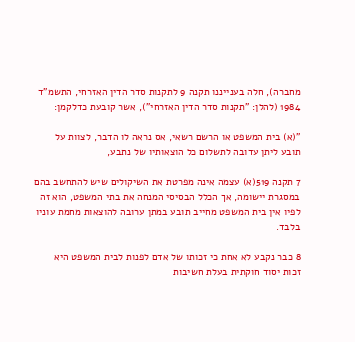מחברה), חלה בענייננו תקנה 9 לתקנות סדר הדין האזרחי, התשמ"ד 1984 (להלן: "תקנות סדר הדין האזרחי"), אשר קובעת כדלקמן:

"(א) בית המשפט או הרשם רשאי, אס נראה לו הדבר, לצוות על תובע ליתן עדובה לתשלום כל הוצאותיו של נתבע,

7 תקנה 519(א) עצמה אינה מפרטת את השיקולים שיש להתחשב בהם במסגרת יישומה, אך הכלל הבסיסי המנחה את בתי המשפט, הוא זה לפיו אין בית המשפט מחייב תובע במתן ערובה להוצאות מחמת עוניו בלבד.

8 כבר נקבע לא אחת כי זכותו של אדם לפנות לבית המשפט היא זכות יסוד חוקתית בעלת חשיבות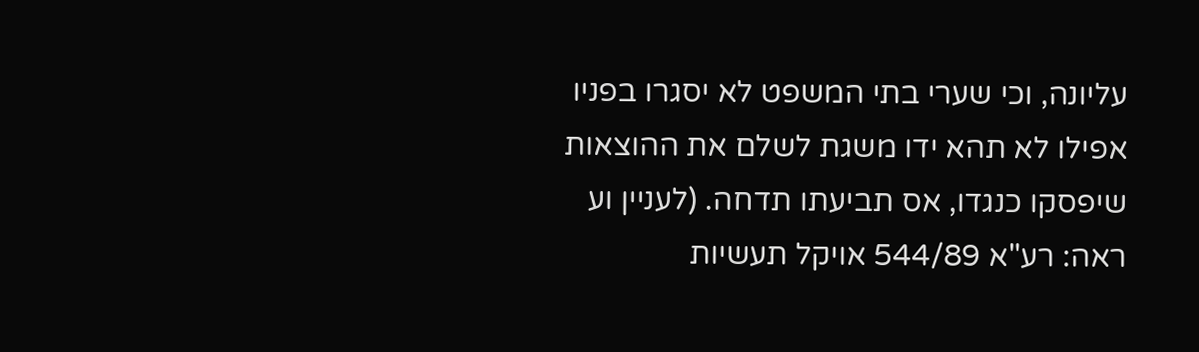עליונה, וכי שערי בתי המשפט לא יסגרו בפניו אפילו לא תהא ידו משגת לשלם את ההוצאות שיפסקו כנגדו, אס תביעתו תדחה. (לעניין וע ראה: רע"א 544/89 אויקל תעשיות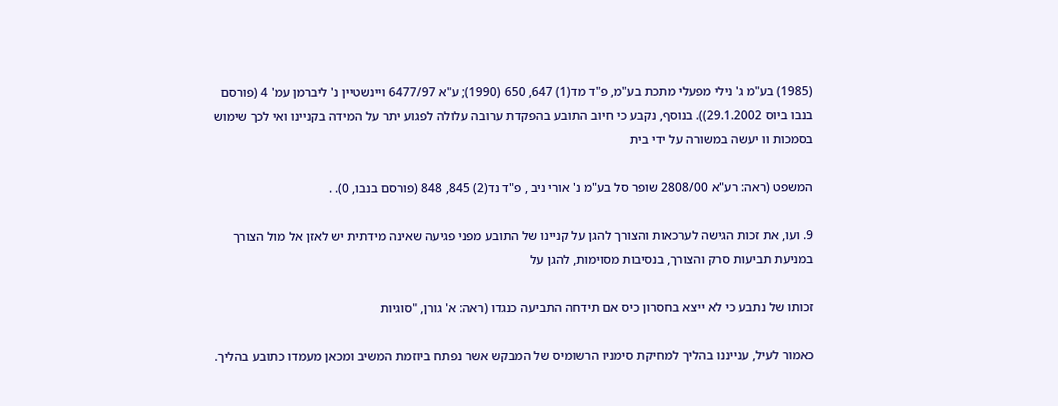(1985) בע"מ ג' נילי מפעלי מתכת בע"מ, פ"ד מד(1) 647, 650 (1990); ע"א 6477/97 ויינשטיין נ' ליברמן עמ' 4 (פורסם בנבו ביוס 29.1.2002)). בנוסף, נקבע כי חיוב התובע בהפקדת ערובה עלולה לפגוע יתר על המידה בקניינו ואי לכך שימוש בסמכות וו יעשה במשורה על ידי בית

המשפט (ראה: רע"א 2808/00 שופר סל בע"מ נ' אורי ניב , פ"ד נד(2) 845, 848 (פורסם בנבו, 0). .

9. ועו, את זכות הגישה לערכאות והצורך להגן על קניינו של התובע מפני פגיעה שאינה מידתית יש לאזן אל מול הצורך במניעת תביעות סרק והצורך, בנסיבות מסוימות, להגן על

זכותו של נתבע כי לא ייצא בחסרון כיס אם תידחה התביעה כנגדו (ראה: א' גורן, "סוגיות

כאמור לעיל, ענייננו בהליך למחיקת סימניו הרשומיס של המבקש אשר נפתח ביוזמת המשיב ומכאן מעמדו כתובע בהליך.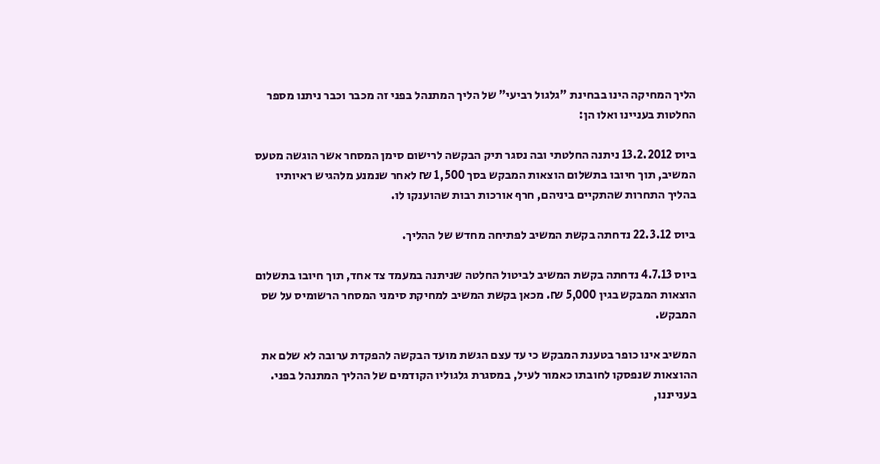הליך המחיקה הינו בבחינת "גלגול רביעי" של הליך המתנהל בפני זה מכבר וכבר ניתנו מספר החלטות בעניינו ואלו הן:

ביוס 13.2.2012 ניתנה החלטתי ובה נסגר תיק הבקשה לרישום סימן המסחר אשר הוגשה מטעס המשיב, תוך חיובו בתשלום הוצאות המבקש בסך 1,500 ₪ לאחר שנמנע מלהגיש ראיותיו בהליך התחרות שהתקיים ביניהם, חרף אורכות רבות שהוענקו לו.

ביוס 22.3.12 נדחתה בקשת המשיב לפתיחה מחדש של ההליך.

ביוס 4.7.13 נדחתה בקשת המשיב לביטול החלטה שניתנה במעמד צד אחד, תוך חיובו בתשלום הוצאות המבקש בגין 5,000 ₪. מכאן בקשת המשיב למחיקת סימני המסחר הרשומיס על שס המבקש.

המשיב אינו כופר בטענת המבקש כי עד עצם הגשת מועד הבקשה להפקדת ערובה לא שלם את ההוצאות שנפסקו לחובתו כאמור לעיל, במסגרת גלגוליו הקודמים של ההליך המתנהל בפני. בענייננו,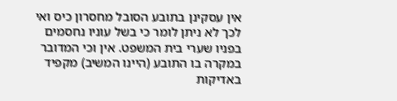אין עסקינן בתובע הסובל מחסרון כיס ואי לכך לא ניתן לומר כי בשל עוניו נחסמים בפניו שערי בית המשפט. אין וכי המדובר במקרה בו התובע (היינו המשיב) מקפיד באדיקות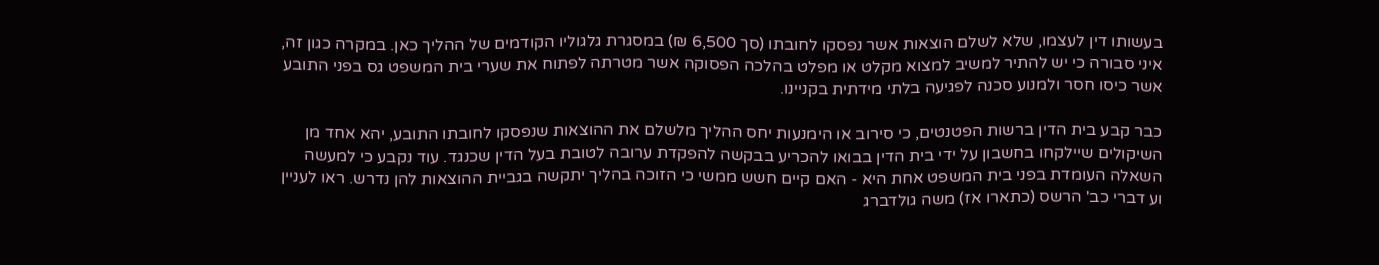בעשותו דין לעצמו, שלא לשלם הוצאות אשר נפסקו לחובתו (סך 6,500 ₪) במסגרת גלגוליו הקודמים של ההליך כאן. במקרה כגון זה, איני סבורה כי יש להתיר למשיב למצוא מקלט או מפלט בהלכה הפסוקה אשר מטרתה לפתוח את שערי בית המשפט גס בפני התובע אשר כיסו חסר ולמנוע סכנה לפגיעה בלתי מידתית בקניינו.

כבר קבע בית הדין ברשות הפטנטים, כי סירוב או הימנעות יחס ההליך מלשלם את ההוצאות שנפסקו לחובתו התובע, יהא אחד מן השיקולים שיילקחו בחשבון על ידי בית הדין בבואו להכריע בבקשה להפקדת ערובה לטובת בעל הדין שכנגד. עוד נקבע כי למעשה השאלה העומדת בפני בית המשפט אחת היא - האם קיים חשש ממשי כי הזוכה בהליך יתקשה בגביית ההוצאות להן נדרש. ראו לעניין וע דברי כב' הרשס (כתארו אז) משה גולדברג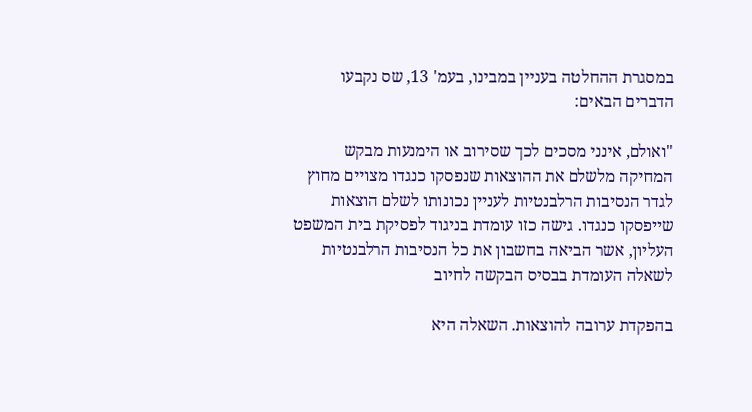במסגרת ההחלטה בעניין במבינו, בעמ' 13, שס נקבעו הדברים הבאים:

"ואולם, אינני מסכים לכך שסירוב או הימנעות מבקש המחיקה מלשלם את ההוצאות שנפסקו כנגדו מצויים מחוץ לגדר הנסיבות הרלבנטיות לעניין נכונותו לשלם הוצאות שייפסקו כנגדו. גישה כזו עומדת בניגוד לפסיקת בית המשפט העליון, אשר הביאה בחשבון את כל הנסיבות הרלבנטיות לשאלה העומדת בבסיס הבקשה לחיוב

בהפקדת ערובה להוצאות. השאלה היא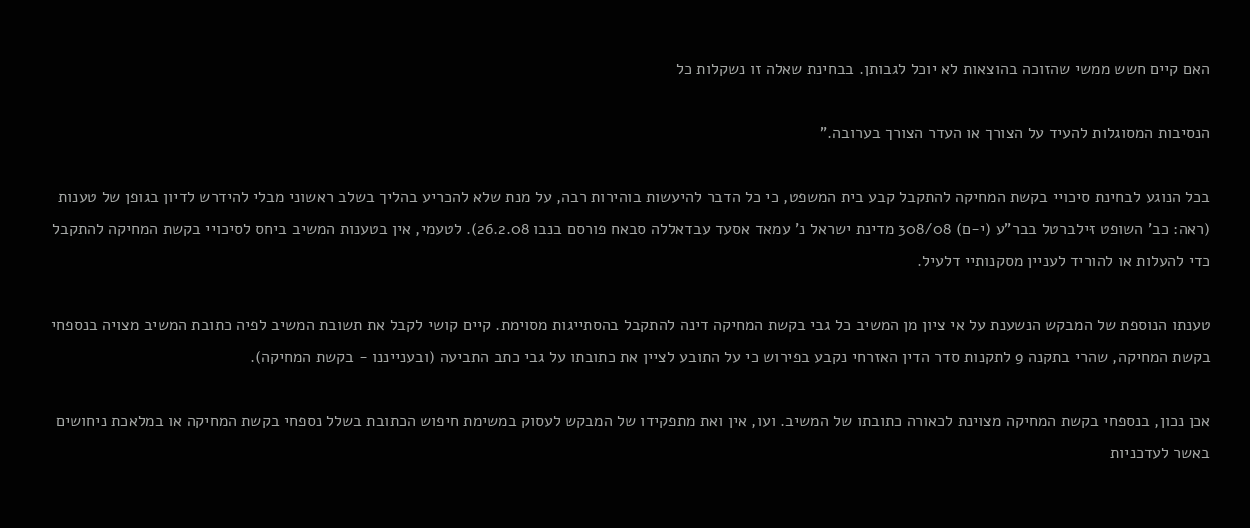האם קיים חשש ממשי שהזוכה בהוצאות לא יוכל לגבותן. בבחינת שאלה זו נשקלות כל

הנסיבות המסוגלות להעיד על הצורך או העדר הצורך בערובה."

בכל הנוגע לבחינת סיכויי בקשת המחיקה להתקבל קבע בית המשפט, כי כל הדבר להיעשות בוהירות רבה, על מנת שלא להכריע בהליך בשלב ראשוני מבלי להידרש לדיון בגופן של טענות (ראה: כב' השופט זּילברטל בבר"ע (י-ם) 308/08 מדינת ישראל נ' עמאד אסעד עבדאללה סבאח פורסם בנבו 26.2.08). לטעמי, אין בטענות המשיב ביחס לסיכויי בקשת המחיקה להתקבל כדי להעלות או להוריד לעניין מסקנותיי דלעיל.

טענתו הנוספת של המבקש הנשענת על אי ציון מן המשיב כל גבי בקשת המחיקה דינה להתקבל בהסתייגות מסוימת. קיים קושי לקבל את תשובת המשיב לפיה כתובת המשיב מצויה בנספחי בקשת המחיקה, שהרי בתקנה 9 לתקנות סדר הדין האזרחי נקבע בפירוש כי על התובע לציין את כתובתו על גבי כתב התביעה (ובענייננו - בקשת המחיקה).

אכן נכון, בנספחי בקשת המחיקה מצוינת לכאורה כתובתו של המשיב. ועו, אין ואת מתפקידו של המבקש לעסוק במשימת חיפוש הכתובת בשלל נספחי בקשת המחיקה או במלאכת ניחושים באשר לעדכניות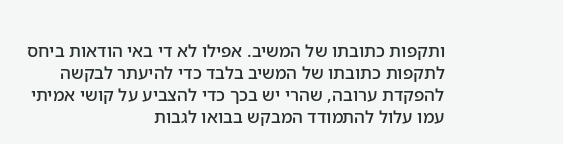ותקפות כתובתו של המשיב. אפילו לא די באי הודאות ביחס לתקפות כתובתו של המשיב בלבד כדי להיעתר לבקשה להפקדת ערובה, שהרי יש בכך כדי להצביע על קושי אמיתי עמו עלול להתמודד המבקש בבואו לגבות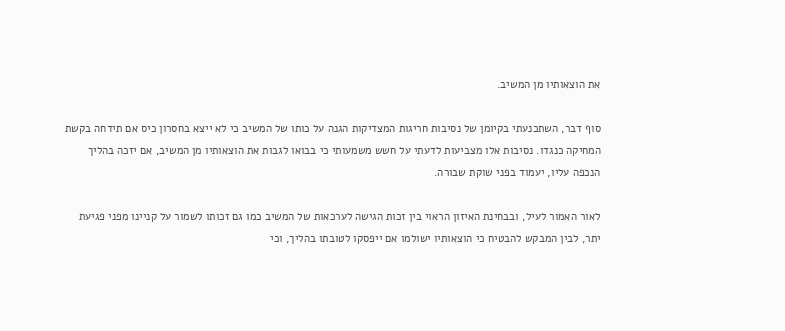את הוצאותיו מן המשיב.

סוף דבר, השתכנעתי בקיומן של נסיבות חריגות המצדיקות הגנה על כותו של המשיב כי לא ייצא בחסרון כיס אם תידחה בקשת המחיקה כנגדו. נסיבות אלו מצביעות לדעתי על חשש משמעותי כי בבואו לגבות את הוצאותיו מן המשיב, אם יזכה בהליך הנכפה עליו, יעמוד בפני שוקת שבורה.

לאור האמור לעיל, ובבחינת האיזון הראוי בין זכות הגישה לערכאות של המשיב כמו גם זכותו לשמור על קניינו מפני פגיעת יתר, לבין המבקש להבטיח כי הוצאותיו ישולמו אם ייפסקו לטובתו בהליך, וכי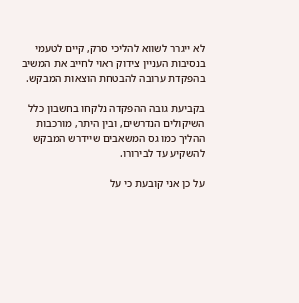לא ייגרר לשווא להליכי סרק, קיים לטעמי בנסיבות העניין צידוק ראוי לחייב את המשיב בהפקדת ערובה להבטחת הוצאות המבקש.

בקביעת גובה ההפקדה נלקחו בחשבון כלל השיקולים הנדרשים, ובין היתר, מורכבות ההליך כמו גס המשאבים שיידרש המבקש להשקיע עד לבירורו.

על כן אני קובעת כי על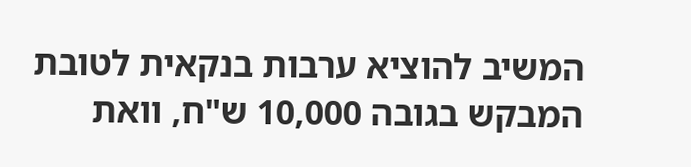המשיב להוציא ערבות בנקאית לטובת המבקש בגובה 10,000 ש"ח, וואת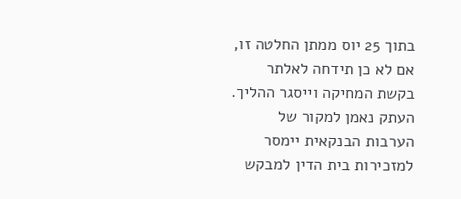בתוך 25 יוס ממתן החלטה זו, אם לא כן תידחה לאלתר בקשת המחיקה וייסגר ההליך. העתק נאמן למקור של הערבות הבנקאית יימסר למזכירות בית הדין למבקש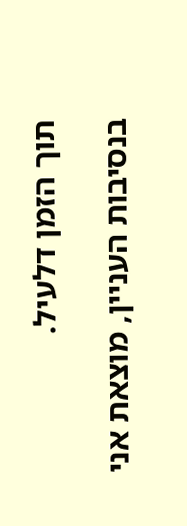תוך הזמן דלעיל.

בנסיבות העניין, מוצאת אני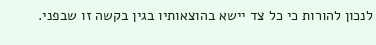לנכון להורות כי כל צד יישא בהוצאותיו בגין בקשה זו שבפני.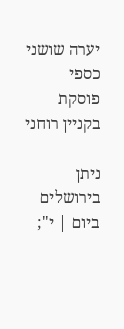יערה שושני כספי פוסקת בקניין רוחני

ניתן בירושלים ביום | י";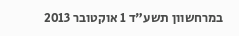במרחשוון תשע"ד 1 אוקטובר 2013